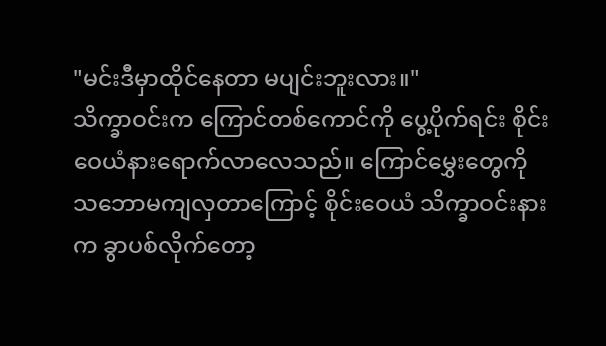"မင်းဒီမှာထိုင်နေတာ မပျင်းဘူးလား။"
သိက္ခာဝင်းက ကြောင်တစ်ကောင်ကို ပွေ့ပိုက်ရင်း စိုင်းဝေယံနားရောက်လာလေသည်။ ကြောင်မွှေးတွေကို သဘောမကျလှတာကြောင့် စိုင်းဝေယံ သိက္ခာဝင်းနားက ခွာပစ်လိုက်တော့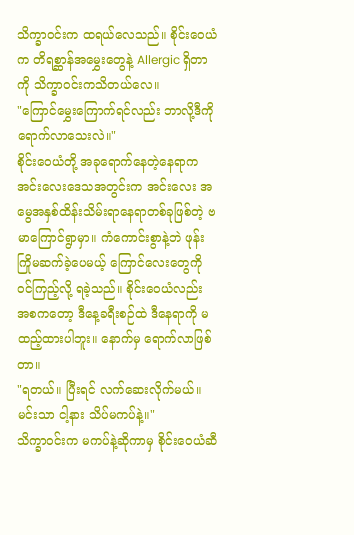သိက္ခာဝင်းက ထရယ်လေသည်။ စိုင်းဝေယံက တိရစ္ဆာန်အမွှေးတွေနဲ့ Allergic ရှိတာကို သိက္ခာဝင်းကသိတယ်လေ။
"ကြောင်မွှေးကြောက်ရင်လည်း ဘာလို့ဒီကိုရောက်လာသေးလဲ။"
စိုင်းဝေယံတို့ အခုရောက်နေတဲ့နေရာက အင်းလေးဒေသအတွင်းက အင်းလေး အမွေအနှစ်ထိန်းသိမ်းရာနေရာတစ်ခုဖြစ်တဲ့ ဗမာကြောင်ရွာမှာ။ ကံကောင်းစွာနဲ့ဘဲ ဖုန်းကြိုမဆက်ခဲ့ပေမယ့် ကြောင်လေးတွေကို ဝင်ကြည့်လို့ ရခဲ့သည်။ စိုင်းဝေယံလည်း အစကတော့ ဒီနေ့ခရီးစဉ်ထဲ ဒီနေရာကို မထည့်ထားပါဘူး။ နောက်မှ ရောက်လာဖြစ်တာ။
"ရတယ်။ ပြီးရင် လက်ဆေးလိုက်မယ်။ မင်းသာ ငါ့နား သိပ်မကပ်နဲ့။"
သိက္ခာဝင်းက မကပ်နဲ့ဆိုကာမှ စိုင်းဝေယံဆီ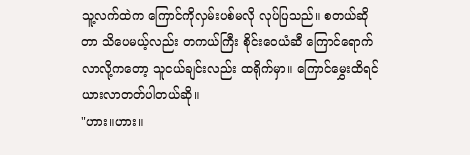သူ့လက်ထဲက ကြောင်ကိုလှမ်းပစ်မလို လုပ်ပြသည်။ စတယ်ဆိုတာ သိပေမယ့်လည်း တကယ်ကြီး စိုင်းဝေယံဆီ ကြောင်ရောက်လာလို့ကတော့ သူငယ်ချင်းလည်း ထရိုက်မှာ။ ကြောင်မွှေးထိရင် ယားလာတတ်ပါတယ်ဆို။
"ဟား။ဟား။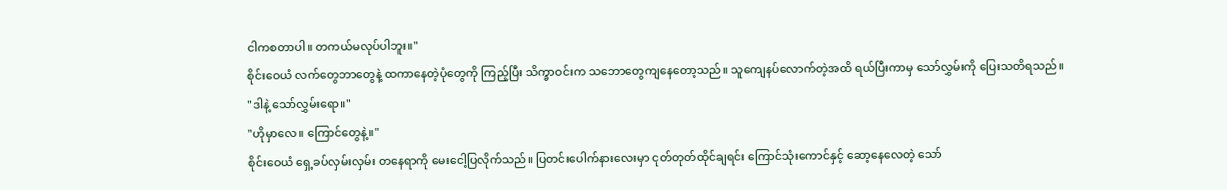ငါကစတာပါ။ တကယ်မလုပ်ပါဘူး။"
စိုင်းဝေယံ လက်တွေဘာတွေနဲ့ ထကာနေတဲ့ပုံတွေကို ကြည့်ပြီး သိက္ခာဝင်းက သဘောတွေကျနေတော့သည်။ သူကျေနပ်လောက်တဲ့အထိ ရယ်ပြီးကာမှ သော်လွှမ်းကို ပြေးသတိရသည်။
"ဒါနဲ့ သော်လွှမ်းရော။"
"ဟိုမှာလေ။ ကြောင်တွေနဲ့။"
စိုင်းဝေယံ ရှေ့ခပ်လှမ်းလှမ်း တနေရာကို မေးငေါ့ပြလိုက်သည်။ ပြတင်းပေါက်နားလေးမှာ ငုတ်တုတ်ထိုင်ချရင်း ကြောင်သုံးကောင်နှင့် ဆော့နေလေတဲ့ သော်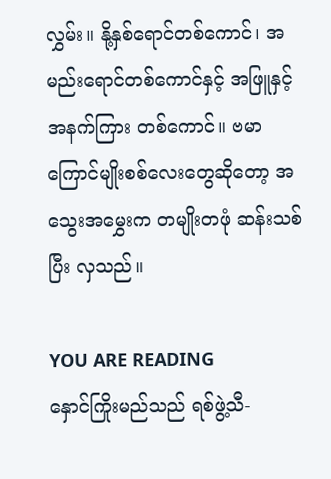လွှမ်း။ နို့နှစ်ရောင်တစ်ကောင်၊ အမည်းရောင်တစ်ကောင်နှင့် အဖြူနှင့် အနက်ကြား တစ်ကောင်။ ဗမာကြောင်မျိုးစစ်လေးတွေဆိုတော့ အသွေးအမွှေးက တမျိုးတဖုံ ဆန်းသစ်ပြီး လှသည်။

YOU ARE READING
နှောင်ကြိုးမည်သည် ရစ်ဖွဲ့သီ-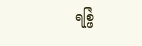ရစ္ဖြဲ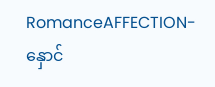RomanceAFFECTION-နှောင်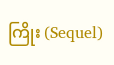ကြိုး (Sequel)